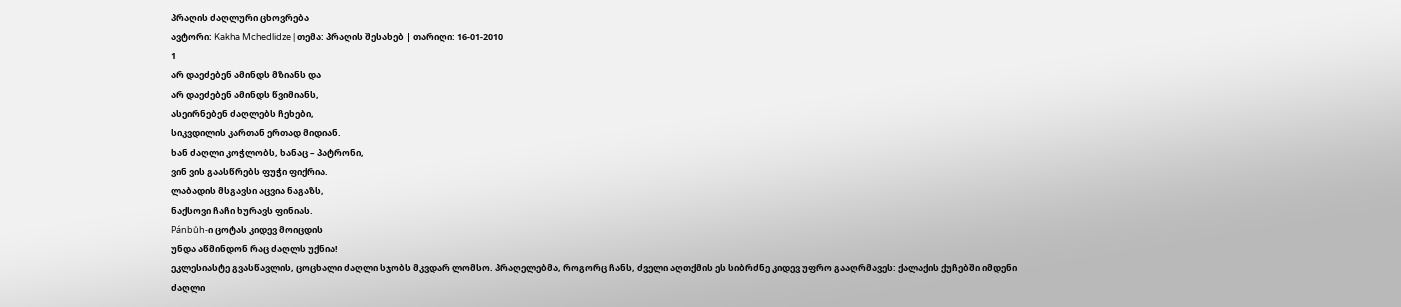პრაღის ძაღლური ცხოვრება
ავტორი: Kakha Mchedlidze | თემა: პრაღის შესახებ | თარიღი: 16-01-2010
1
არ დაეძებენ ამინდს მზიანს და
არ დაეძებენ ამინდს წვიმიანს,
ასეირნებენ ძაღლებს ჩეხები,
სიკვდილის კართან ერთად მიდიან.
ხან ძაღლი კოჭლობს, ხანაც – პატრონი,
ვინ ვის გაასწრებს ფუჭი ფიქრია.
ლაბადის მსგავსი აცვია ნაგაზს,
ნაქსოვი ჩაჩი ხურავს ფინიას.
Pánbůh-ი ცოტას კიდევ მოიცდის
უნდა აწმინდონ რაც ძაღლს უქნია!
ეკლესიასტე გვასწავლის, ცოცხალი ძაღლი სჯობს მკვდარ ლომსო. პრაღელებმა, როგორც ჩანს, ძველი აღთქმის ეს სიბრძნე კიდევ უფრო გააღრმავეს: ქალაქის ქუჩებში იმდენი ძაღლი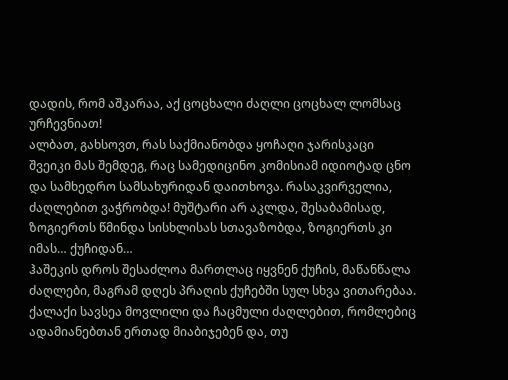დადის, რომ აშკარაა, აქ ცოცხალი ძაღლი ცოცხალ ლომსაც ურჩევნიათ!
ალბათ, გახსოვთ, რას საქმიანობდა ყოჩაღი ჯარისკაცი შვეიკი მას შემდეგ, რაც სამედიცინო კომისიამ იდიოტად ცნო და სამხედრო სამსახურიდან დაითხოვა. რასაკვირველია, ძაღლებით ვაჭრობდა! მუშტარი არ აკლდა, შესაბამისად, ზოგიერთს წმინდა სისხლისას სთავაზობდა, ზოგიერთს კი იმას… ქუჩიდან…
ჰაშეკის დროს შესაძლოა მართლაც იყვნენ ქუჩის, მაწანწალა ძაღლები, მაგრამ დღეს პრაღის ქუჩებში სულ სხვა ვითარებაა. ქალაქი სავსეა მოვლილი და ჩაცმული ძაღლებით, რომლებიც ადამიანებთან ერთად მიაბიჯებენ და, თუ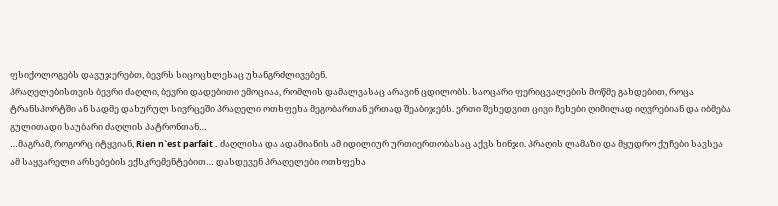ფსიქოლოგებს დავუჯერებთ, ბევრს სიცოცხლესაც უხანგრძლივებენ.
პრაღელებისთვის ბევრი ძაღლი, ბევრი დადებითი ემოციაა, რომლის დამალვასაც არავინ ცდილობს. საოცარი ფერიცვალების მოწმე გახდებით, როცა ტრანსპორტში ან სადმე დახურულ სივრცეში პრაღელი ოთხფეხა მეგობართან ერთად შეაბიჯებს. ერთი შეხედვით ცივი ჩეხები ღიმილად იღვრებიან და იბმება გულითადი საუბარი ძაღლის პატრონთან…
…მაგრამ, როგორც იტყვიან, Rien n`est parfait . ძაღლისა და ადამიანის ამ იდილიურ ურთიერთობასაც აქვს ხინჯი. პრაღის ლამაზი და მყუდრო ქუჩები სავსეა ამ საყვარელი არსებების ექსკრემენტებით… დასდევენ პრაღელები ოთხფეხა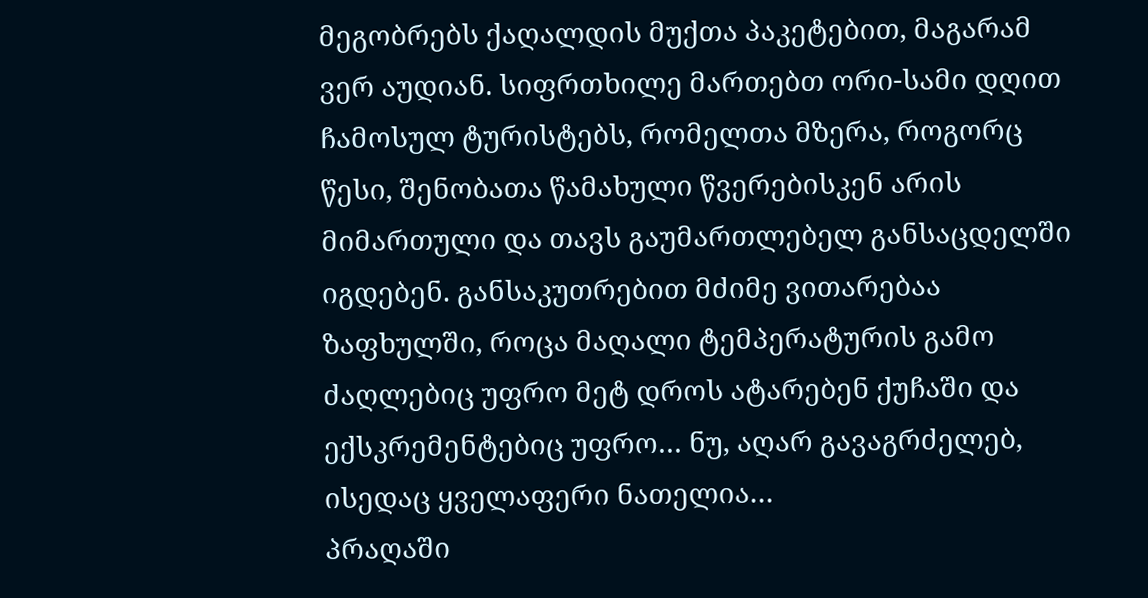მეგობრებს ქაღალდის მუქთა პაკეტებით, მაგარამ ვერ აუდიან. სიფრთხილე მართებთ ორი-სამი დღით ჩამოსულ ტურისტებს, რომელთა მზერა, როგორც წესი, შენობათა წამახული წვერებისკენ არის მიმართული და თავს გაუმართლებელ განსაცდელში იგდებენ. განსაკუთრებით მძიმე ვითარებაა ზაფხულში, როცა მაღალი ტემპერატურის გამო ძაღლებიც უფრო მეტ დროს ატარებენ ქუჩაში და ექსკრემენტებიც უფრო… ნუ, აღარ გავაგრძელებ, ისედაც ყველაფერი ნათელია…
პრაღაში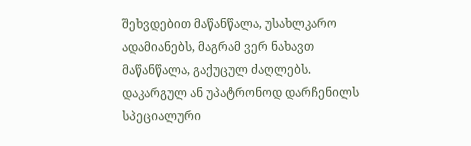შეხვდებით მაწანწალა, უსახლკარო ადამიანებს, მაგრამ ვერ ნახავთ მაწანწალა, გაქუცულ ძაღლებს. დაკარგულ ან უპატრონოდ დარჩენილს სპეციალური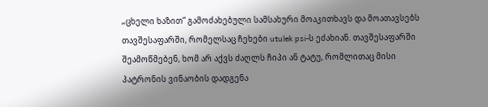„ცხელი ხაზით“ გამოძახებული სამსახური მოაკითხავს და მოათავსებს თავშესაფარში, რომელსაც ჩეხები utulek psi-ს ეძახიან. თავშესაფარში შეამოწმებენ, ხომ არ აქვს ძაღლს ჩიპი ან ტატუ, რომლითაც მისი პატრონის ვინაობის დადგენა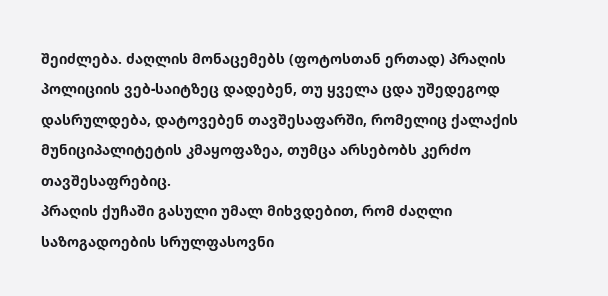შეიძლება. ძაღლის მონაცემებს (ფოტოსთან ერთად) პრაღის პოლიციის ვებ-საიტზეც დადებენ, თუ ყველა ცდა უშედეგოდ დასრულდება, დატოვებენ თავშესაფარში, რომელიც ქალაქის მუნიციპალიტეტის კმაყოფაზეა, თუმცა არსებობს კერძო თავშესაფრებიც.
პრაღის ქუჩაში გასული უმალ მიხვდებით, რომ ძაღლი საზოგადოების სრულფასოვნი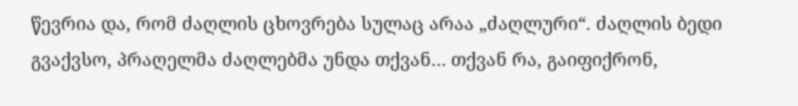წევრია და, რომ ძაღლის ცხოვრება სულაც არაა „ძაღლური“. ძაღლის ბედი გვაქვსო, პრაღელმა ძაღლებმა უნდა თქვან… თქვან რა, გაიფიქრონ,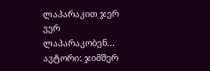ლაპარაკით ჯერ ვერ ლაპარაკობენ…
ავტორი: ჯიმშერ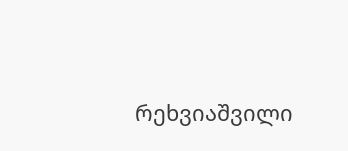რეხვიაშვილი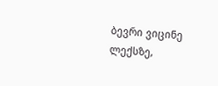ბევრი ვიცინე ლექსზე,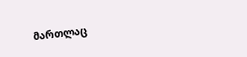მართლაც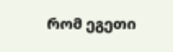რომ ეგეთი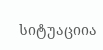სიტუაციია